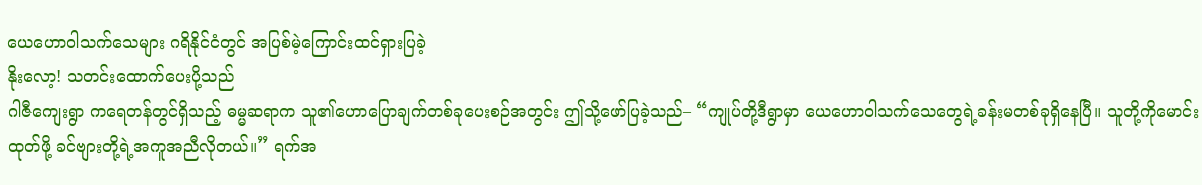ယေဟောဝါသက်သေများ ဂရိနိုင်ငံတွင် အပြစ်မဲ့ကြောင်းထင်ရှားပြခဲ့
နိုးလော့! သတင်းထောက်ပေးပို့သည်
ဂါဇီကျေးရွာ ကရေတန်တွင်ရှိသည့် ဓမ္မဆရာက သူ၏ဟောပြောချက်တစ်ခုပေးစဉ်အတွင်း ဤသို့ဖော်ပြခဲ့သည်– “ကျုပ်တို့ဒီရွာမှာ ယေဟောဝါသက်သေတွေရဲ့ခန်းမတစ်ခုရှိနေပြီ။ သူတို့ကိုမောင်းထုတ်ဖို့ ခင်ဗျားတို့ရဲ့အကူအညီလိုတယ်။” ရက်အ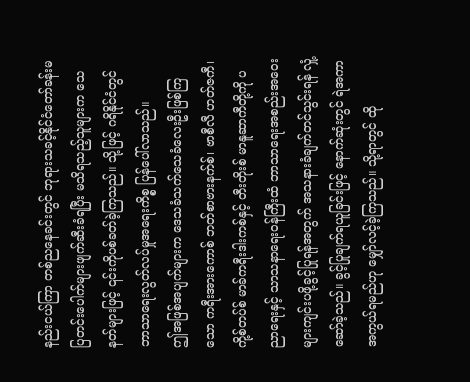နည်းငယ်ကြာ တစ်ညနေခင်းတွင် ဘုရားသခင့်နိုင်ငံတော်ခန်းမပြတင်းပေါက်များဖျက်ဆီးခံရပြီး မသိရသည့်သူများက သေနတ်များဖြင့် ၎င်းကိုပစ်ခတ်ခဲ့ကြသည်။ သို့ဖြင့် ဂရိနိုင်ငံတွင် ဘာသာရေးလွတ်လပ်မှုအရေးကိစ္စ ပြန်ပေါ်လာသည်။
ဤအဖြစ်အပျက်များက ဒေသခံသက်သေခံလေးဦးဖြစ်ကြသော ကရီးအားကောစ် ဘတ်စာဗားနက်စ်၊ ဗာစီလီ ဟတ်ဇကီ၊ ကို့စ်တပ်စ် မာခ်ကရီးဒါးကစ်နှင့် တီးတိုးစ် မာနူဆာကီတို့ကို ပညာရေးနှင့် သာသနာရေးဝန်ကြီးထံ ဘာသာရေးအစည်းအဝေးများကျင်းပဖို့ခွင့်ပြုရန်အတွက် အသနားခံချက်တင်သွင်းရန် လှုံ့ဆော်ခဲ့သည်။ ခွင့်ပြုချက်ရယူခြင်းဖြင့် နောက်ဆုံးတွင် ရဲအကာအကွယ်ရမည်ဟု မျှော်လင့်ခဲ့ကြသည်။ သို့ရာတွင် ထို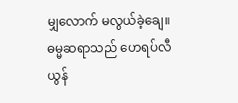မျှလောက် မလွယ်ခဲ့ချေ။
ဓမ္မဆရာသည် ဟေရပ်လီယွန်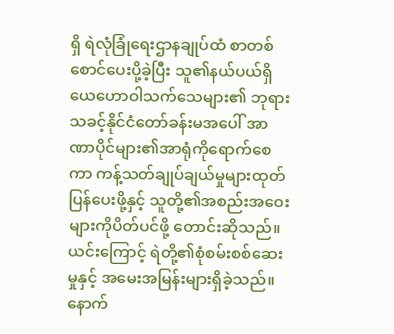ရှိ ရဲလုံခြုံရေးဌာနချုပ်ထံ စာတစ်စောင်ပေးပို့ခဲ့ပြီး သူ၏နယ်ပယ်ရှိ ယေဟောဝါသက်သေများ၏ ဘုရားသခင့်နိုင်ငံတော်ခန်းမအပေါ် အာဏာပိုင်များ၏အာရုံကိုရောက်စေကာ ကန့်သတ်ချုပ်ချယ်မှုများထုတ်ပြန်ပေးဖို့နှင့် သူတို့၏အစည်းအဝေးများကိုပိတ်ပင်ဖို့ တောင်းဆိုသည်။ ယင်းကြောင့် ရဲတို့၏စုံစမ်းစစ်ဆေးမှုနှင့် အမေးအမြန်းများရှိခဲ့သည်။ နောက်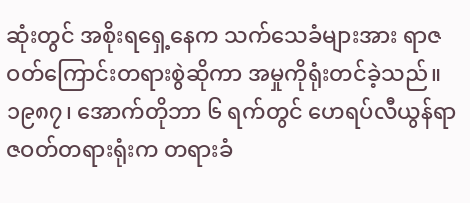ဆုံးတွင် အစိုးရရှေ့နေက သက်သေခံများအား ရာဇဝတ်ကြောင်းတရားစွဲဆိုကာ အမှုကိုရုံးတင်ခဲ့သည်။
၁၉၈၇၊ အောက်တိုဘာ ၆ ရက်တွင် ဟေရပ်လီယွန်ရာဇဝတ်တရားရုံးက တရားခံ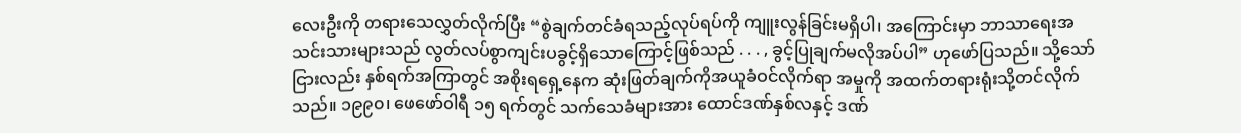လေးဦးကို တရားသေလွှတ်လိုက်ပြီး “စွဲချက်တင်ခံရသည့်လုပ်ရပ်ကို ကျူးလွန်ခြင်းမရှိပါ၊ အကြောင်းမှာ ဘာသာရေးအသင်းသားများသည် လွတ်လပ်စွာကျင်းပခွင့်ရှိသောကြောင့်ဖြစ်သည် . . . , ခွင့်ပြုချက်မလိုအပ်ပါ” ဟုဖော်ပြသည်။ သို့သော်ငြားလည်း နှစ်ရက်အကြာတွင် အစိုးရရှေ့နေက ဆုံးဖြတ်ချက်ကိုအယူခံဝင်လိုက်ရာ အမှုကို အထက်တရားရုံးသို့တင်လိုက်သည်။ ၁၉၉၀၊ ဖေဖော်ဝါရီ ၁၅ ရက်တွင် သက်သေခံများအား ထောင်ဒဏ်နှစ်လနှင့် ဒဏ်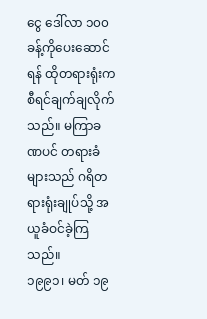ငွေ ဒေါ်လာ ၁၀၀ ခန့်ကိုပေးဆောင်ရန် ထိုတရားရုံးက စီရင်ချက်ချလိုက်သည်။ မကြာခဏပင် တရားခံများသည် ဂရိတရားရုံးချုပ်သို့ အယူခံဝင်ခဲ့ကြသည်။
၁၉၉၁၊ မတ် ၁၉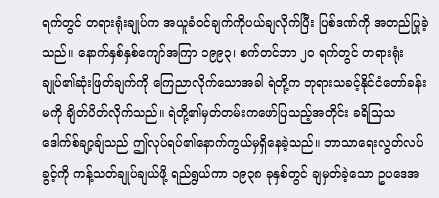ရက်တွင် တရားရုံးချုပ်က အယူခံဝင်ချက်ကိုပယ်ချလိုက်ပြီး ပြစ်ဒဏ်ကို အတည်ပြုခဲ့သည်။ နောက်နှစ်နှစ်ကျော်အကြာ ၁၉၉၃၊ စက်တင်ဘာ ၂၀ ရက်တွင် တရားရုံးချုပ်၏ဆုံးဖြတ်ချက်ကို ကြေညာလိုက်သောအခါ ရဲတို့က ဘုရားသခင့်နိုင်ငံတော်ခန်းမကို ချိတ်ပိတ်လိုက်သည်။ ရဲတို့၏မှတ်တမ်းကဖော်ပြသည့်အတိုင်း ခရိသြသဒေါက်စ်ချာ့ချ်သည် ဤလုပ်ရပ်၏နောက်ကွယ်မှရှိနေခဲ့သည်။ ဘာသာရေးလွတ်လပ်ခွင့်ကို ကန့်သတ်ချုပ်ချယ်ဖို့ ရည်ရွယ်ကာ ၁၉၃၈ ခုနှစ်တွင် ချမှတ်ခဲ့သော ဥပဒေအ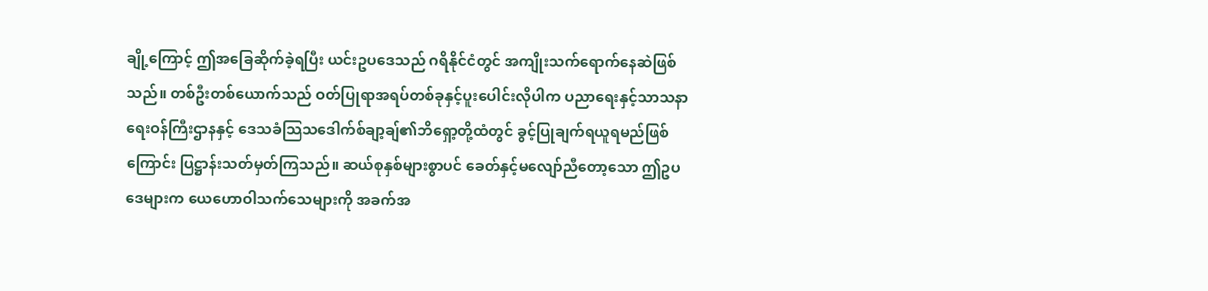ချို့ကြောင့် ဤအခြေဆိုက်ခဲ့ရပြီး ယင်းဥပဒေသည် ဂရိနိုင်ငံတွင် အကျိုးသက်ရောက်နေဆဲဖြစ်သည်။ တစ်ဦးတစ်ယောက်သည် ဝတ်ပြုရာအရပ်တစ်ခုနှင့်ပူးပေါင်းလိုပါက ပညာရေးနှင့်သာသနာရေးဝန်ကြီးဌာနနှင့် ဒေသခံသြသဒေါက်စ်ချာ့ချ်၏ဘိရှော့တို့ထံတွင် ခွင့်ပြုချက်ရယူရမည်ဖြစ်ကြောင်း ပြဋ္ဌာန်းသတ်မှတ်ကြသည်။ ဆယ်စုနှစ်များစွာပင် ခေတ်နှင့်မလျော်ညီတော့သော ဤဥပဒေများက ယေဟောဝါသက်သေများကို အခက်အ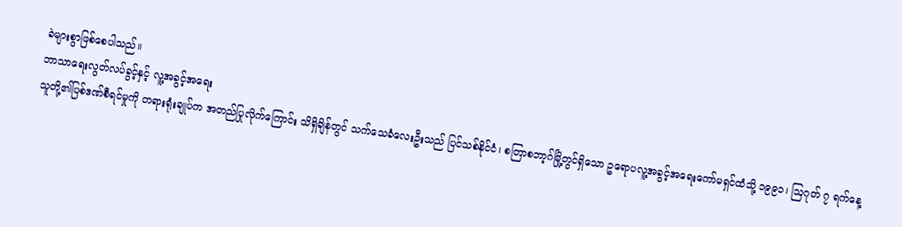ခဲများစွာဖြစ်စေပါသည်။
ဘာသာရေးလွတ်လပ်ခွင့်နှင့် လူ့အခွင့်အရေး
သူတို့၏ပြစ်ဒဏ်စီရင်မှုကို တရားရုံးချုပ်က အတည်ပြုလိုက်ကြောင်း သိရှိချိန်တွင် သက်သေခံလေးဦးသည် ပြင်သစ်နိုင်ငံ၊ စတြာစဘာ့ဂ်မြို့တွင်ရှိသော ဥရောပလူ့အခွင့်အရေးကော်မရှင်ထံသို့ ၁၉၉၁၊ ဩဂုတ် ၇ ရက်နေ့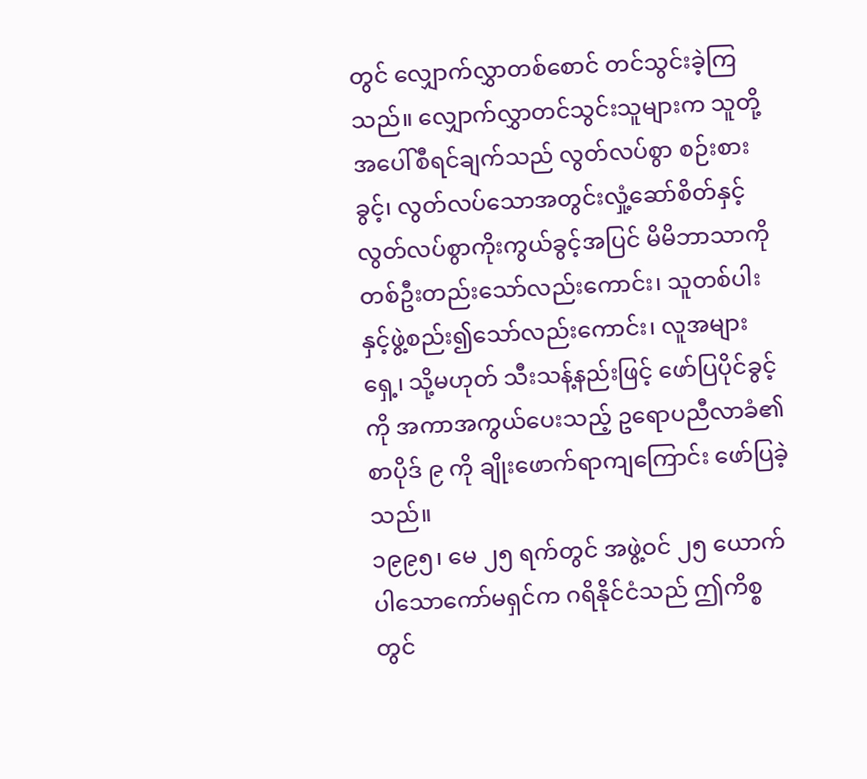တွင် လျှောက်လွှာတစ်စောင် တင်သွင်းခဲ့ကြသည်။ လျှောက်လွှာတင်သွင်းသူများက သူတို့အပေါ်စီရင်ချက်သည် လွတ်လပ်စွာ စဉ်းစားခွင့်၊ လွတ်လပ်သောအတွင်းလှုံ့ဆော်စိတ်နှင့် လွတ်လပ်စွာကိုးကွယ်ခွင့်အပြင် မိမိဘာသာကို တစ်ဦးတည်းသော်လည်းကောင်း၊ သူတစ်ပါးနှင့်ဖွဲ့စည်း၍သော်လည်းကောင်း၊ လူအများရှေ့၊ သို့မဟုတ် သီးသန့်နည်းဖြင့် ဖော်ပြပိုင်ခွင့်ကို အကာအကွယ်ပေးသည့် ဥရောပညီလာခံ၏ စာပိုဒ် ၉ ကို ချိုးဖောက်ရာကျကြောင်း ဖော်ပြခဲ့သည်။
၁၉၉၅၊ မေ ၂၅ ရက်တွင် အဖွဲ့ဝင် ၂၅ ယောက်ပါသောကော်မရှင်က ဂရိနိုင်ငံသည် ဤကိစ္စတွင်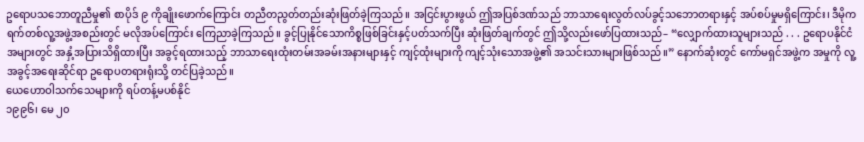ဥရောပသဘောတူညီမှု၏ စာပိုဒ် ၉ ကိုချိုးဖောက်ကြောင်း တညီတညွတ်တည်းဆုံးဖြတ်ခဲ့ကြသည်။ အငြင်းပွားဖွယ် ဤအပြစ်ဒဏ်သည် ဘာသာရေးလွတ်လပ်ခွင့်သဘောတရားနှင့် အပ်စပ်မှုမရှိကြောင်း၊ ဒီမိုကရက်တစ်လူ့အဖွဲ့အစည်းတွင် မလိုအပ်ကြောင်း ကြေညာခဲ့ကြသည်။ ခွင့်ပြုနိုင်သောကိစ္စဖြစ်ခြင်းနှင့်ပတ်သက်ပြီး ဆုံးဖြတ်ချက်တွင် ဤသို့လည်းဖော်ပြထားသည်– “လျှောက်ထားသူများသည် . . . ဥရောပနိုင်ငံအများတွင် အနှံ့အပြားသိရှိထားပြီး အခွင့်ရထားသည့် ဘာသာရေးထုံးတမ်းအခမ်းအနားများနှင့် ကျင့်ထုံးများကို ကျင့်သုံးသောအဖွဲ့၏ အသင်းသားများဖြစ်သည်။” နောက်ဆုံးတွင် ကော်မရှင်အဖွဲ့က အမှုကို လူ့အခွင့်အရေးဆိုင်ရာ ဥရောပတရားရုံးသို့ တင်ပြခဲ့သည်။
ယေဟောဝါသက်သေများကို ရပ်တန့်မပစ်နိုင်
၁၉၉၆၊ မေ ၂၀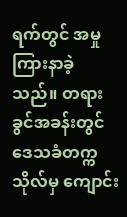ရက်တွင် အမှုကြားနာခဲ့သည်။ တရားခွင်အခန်းတွင် ဒေသခံတက္ကသိုလ်မှ ကျောင်း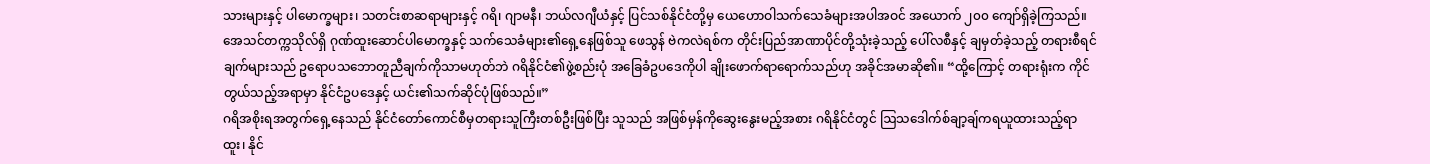သားများနှင့် ပါမောက္ခများ၊ သတင်းစာဆရာများနှင့် ဂရိ၊ ဂျာမနီ၊ ဘယ်လဂျီယံနှင့် ပြင်သစ်နိုင်ငံတို့မှ ယေဟောဝါသက်သေခံများအပါအဝင် အယောက် ၂၀၀ ကျော်ရှိခဲ့ကြသည်။
အေသင်တက္ကသိုလ်ရှိ ဂုဏ်ထူးဆောင်ပါမောက္ခနှင့် သက်သေခံများ၏ရှေ့နေဖြစ်သူ ဖေသွန် ဗဲကလဲရစ်က တိုင်းပြည်အာဏာပိုင်တို့သုံးခဲ့သည့် ပေါ်လစီနှင့် ချမှတ်ခဲ့သည့် တရားစီရင်ချက်များသည် ဥရောပသဘောတူညီချက်ကိုသာမဟုတ်ဘဲ ဂရိနိုင်ငံ၏ဖွဲ့စည်းပုံ အခြေခံဥပဒေကိုပါ ချိုးဖောက်ရာရောက်သည်ဟု အခိုင်အမာဆို၏။ “ထို့ကြောင့် တရားရုံးက ကိုင်တွယ်သည့်အရာမှာ နိုင်ငံဥပဒေနှင့် ယင်း၏သက်ဆိုင်ပုံဖြစ်သည်။”
ဂရိအစိုးရအတွက်ရှေ့နေသည် နိုင်ငံတော်ကောင်စီမှတရားသူကြီးတစ်ဦးဖြစ်ပြီး သူသည် အဖြစ်မှန်ကိုဆွေးနွေးမည့်အစား ဂရိနိုင်ငံတွင် ဩသဒေါက်စ်ချာ့ချ်ကရယူထားသည့်ရာထူး၊ နိုင်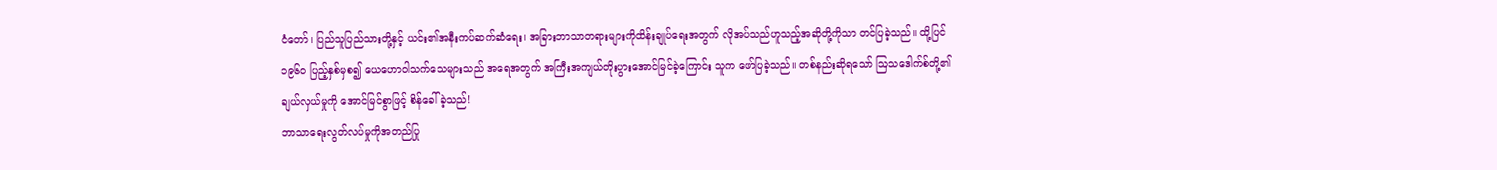ငံတော်၊ ပြည်သူပြည်သားတို့နှင့် ယင်း၏အနီးကပ်ဆက်ဆံရေး၊ အခြားဘာသာတရားများကိုထိန်းချုပ်ရေးအတွက် လိုအပ်သည်ဟူသည့်အဆိုတို့ကိုသာ တင်ပြခဲ့သည်။ ထို့ပြင် ၁၉၆၀ ပြည့်နှစ်မှစ၍ ယေဟောဝါသက်သေများသည် အရေအတွက် အကြီးအကျယ်တိုးပွားအောင်မြင်ခဲ့ကြောင်း သူက ဖော်ပြခဲ့သည်။ တစ်နည်းဆိုရသော် ဩသဒေါက်စ်တို့၏ ချယ်လှယ်မှုကို အောင်မြင်စွာဖြင့် စိန်ခေါ်ခဲ့သည်!
ဘာသာရေးလွတ်လပ်မှုကိုအတည်ပြု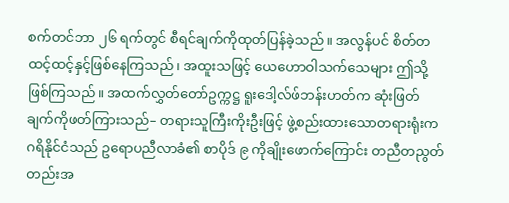စက်တင်ဘာ ၂၆ ရက်တွင် စီရင်ချက်ကိုထုတ်ပြန်ခဲ့သည်။ အလွန်ပင် စိတ်တထင့်ထင့်နှင့်ဖြစ်နေကြသည်၊ အထူးသဖြင့် ယေဟောဝါသက်သေများ ဤသို့ဖြစ်ကြသည်။ အထက်လွှတ်တော်ဥက္ကဋ္ဌ ရူးဒေါ့လ်ဖ်ဘန်းဟတ်က ဆုံးဖြတ်ချက်ကိုဖတ်ကြားသည်– တရားသူကြီးကိုးဦးဖြင့် ဖွဲ့စည်းထားသောတရားရုံးက ဂရိနိုင်ငံသည် ဥရောပညီလာခံ၏ စာပိုဒ် ၉ ကိုချိုးဖောက်ကြောင်း တညီတညွတ်တည်းအ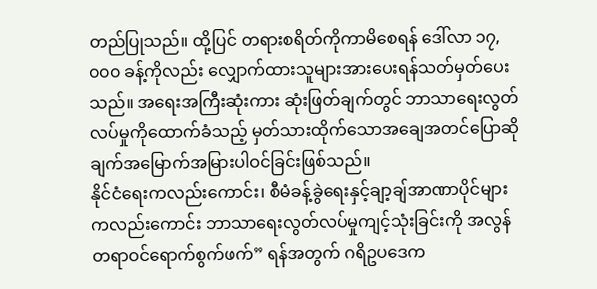တည်ပြုသည်။ ထို့ပြင် တရားစရိတ်ကိုကာမိစေရန် ဒေါ်လာ ၁၇,၀၀၀ ခန့်ကိုလည်း လျှောက်ထားသူများအားပေးရန်သတ်မှတ်ပေးသည်။ အရေးအကြီးဆုံးကား ဆုံးဖြတ်ချက်တွင် ဘာသာရေးလွတ်လပ်မှုကိုထောက်ခံသည့် မှတ်သားထိုက်သောအချေအတင်ပြောဆိုချက်အမြောက်အမြားပါဝင်ခြင်းဖြစ်သည်။
နိုင်ငံရေးကလည်းကောင်း၊ စီမံခန့်ခွဲရေးနှင့်ချာ့ချ်အာဏာပိုင်များကလည်းကောင်း ဘာသာရေးလွတ်လပ်မှုကျင့်သုံးခြင်းကို အလွန်တရာဝင်ရောက်စွက်ဖက်” ရန်အတွက် ဂရိဥပဒေက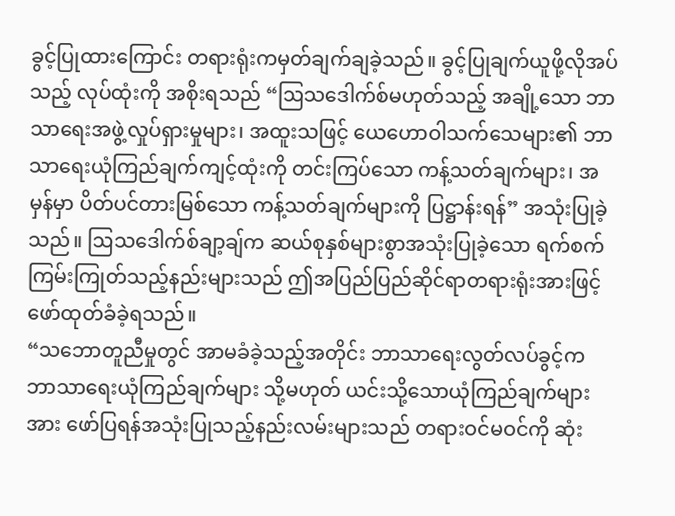ခွင့်ပြုထားကြောင်း တရားရုံးကမှတ်ချက်ချခဲ့သည်။ ခွင့်ပြုချက်ယူဖို့လိုအပ်သည့် လုပ်ထုံးကို အစိုးရသည် “ဩသဒေါက်စ်မဟုတ်သည့် အချို့သော ဘာသာရေးအဖွဲ့လှုပ်ရှားမှုများ၊ အထူးသဖြင့် ယေဟောဝါသက်သေများ၏ ဘာသာရေးယုံကြည်ချက်ကျင့်ထုံးကို တင်းကြပ်သော ကန့်သတ်ချက်များ၊ အမှန်မှာ ပိတ်ပင်တားမြစ်သော ကန့်သတ်ချက်များကို ပြဋ္ဌာန်းရန်” အသုံးပြုခဲ့သည်။ ဩသဒေါက်စ်ချာ့ချ်က ဆယ်စုနှစ်များစွာအသုံးပြုခဲ့သော ရက်စက်ကြမ်းကြုတ်သည့်နည်းများသည် ဤအပြည်ပြည်ဆိုင်ရာတရားရုံးအားဖြင့် ဖော်ထုတ်ခံခဲ့ရသည်။
“သဘောတူညီမှုတွင် အာမခံခဲ့သည့်အတိုင်း ဘာသာရေးလွတ်လပ်ခွင့်က ဘာသာရေးယုံကြည်ချက်များ သို့မဟုတ် ယင်းသို့သောယုံကြည်ချက်များအား ဖော်ပြရန်အသုံးပြုသည့်နည်းလမ်းများသည် တရားဝင်မဝင်ကို ဆုံး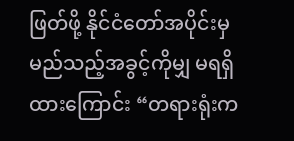ဖြတ်ဖို့ နိုင်ငံတော်အပိုင်းမှ မည်သည့်အခွင့်ကိုမျှ မရရှိထားကြောင်း “တရားရုံးက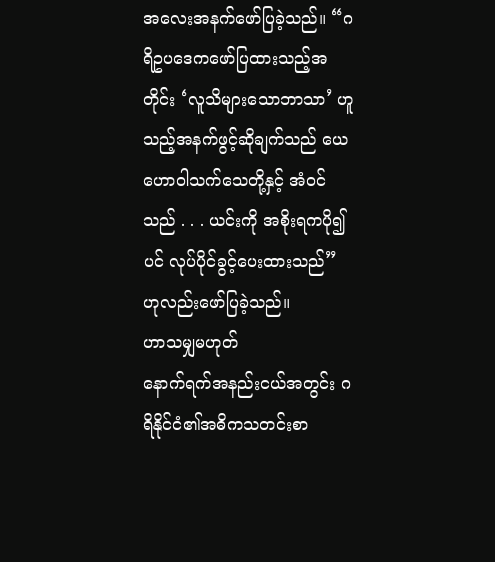အလေးအနက်ဖော်ပြခဲ့သည်။ “ဂရိဥပဒေကဖော်ပြထားသည့်အတိုင်း ‘လူသိများသောဘာသာ’ ဟူသည့်အနက်ဖွင့်ဆိုချက်သည် ယေဟောဝါသက်သေတို့နှင့် အံဝင်သည် . . . ယင်းကို အစိုးရကပို၍ပင် လုပ်ပိုင်ခွင့်ပေးထားသည်” ဟုလည်းဖော်ပြခဲ့သည်။
ဟာသမျှမဟုတ်
နောက်ရက်အနည်းငယ်အတွင်း ဂရိနိုင်ငံ၏အဓိကသတင်းစာ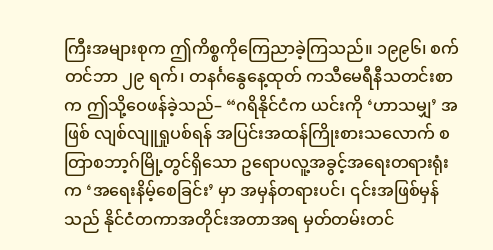ကြီးအများစုက ဤကိစ္စကိုကြေညာခဲ့ကြသည်။ ၁၉၉၆၊ စက်တင်ဘာ ၂၉ ရက်၊ တနင်္ဂနွေနေ့ထုတ် ကသီမေရီနီသတင်းစာက ဤသို့ဝေဖန်ခဲ့သည်– “ဂရိနိုင်ငံက ယင်းကို ‘ဟာသမျှ’ အဖြစ် လျစ်လျူရှုပစ်ရန် အပြင်းအထန်ကြိုးစားသလောက် စတြာစဘာ့ဂ်မြို့တွင်ရှိသော ဥရောပလူ့အခွင့်အရေးတရားရုံးက ‘အရေးနိမ့်စေခြင်း’ မှာ အမှန်တရားပင်၊ ၎င်းအဖြစ်မှန်သည် နိုင်ငံတကာအတိုင်းအတာအရ မှတ်တမ်းတင်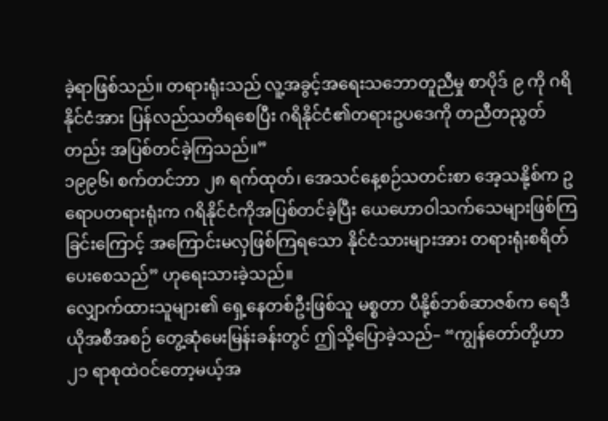ခဲ့ရာဖြစ်သည်။ တရားရုံးသည် လူ့အခွင့်အရေးသဘောတူညီမှု စာပိုဒ် ၉ ကို ဂရိနိုင်ငံအား ပြန်လည်သတိရစေပြီး ဂရိနိုင်ငံ၏တရားဥပဒေကို တညီတညွတ်တည်း အပြစ်တင်ခဲ့ကြသည်။”
၁၉၉၆၊ စက်တင်ဘာ ၂၈ ရက်ထုတ်၊ အေသင်နေ့စဉ်သတင်းစာ အေ့သနို့စ်က ဥရောပတရားရုံးက ဂရိနိုင်ငံကိုအပြစ်တင်ခဲ့ပြီး ယေဟောဝါသက်သေများဖြစ်ကြခြင်းကြောင့် အကြောင်းမလှဖြစ်ကြရသော နိုင်ငံသားများအား တရားရုံးစရိတ်ပေးစေသည်” ဟုရေးသားခဲ့သည်။
လျှောက်ထားသူများ၏ ရှေ့နေတစ်ဦးဖြစ်သူ မစ္စတာ ပီနို့စ်ဘစ်ဆာဇစ်က ရေဒီယိုအစီအစဉ် တွေ့ဆုံမေးမြန်းခန်းတွင် ဤသို့ပြောခဲ့သည်– “ကျွန်တော်တို့ဟာ ၂၁ ရာစုထဲဝင်တော့မယ့်အ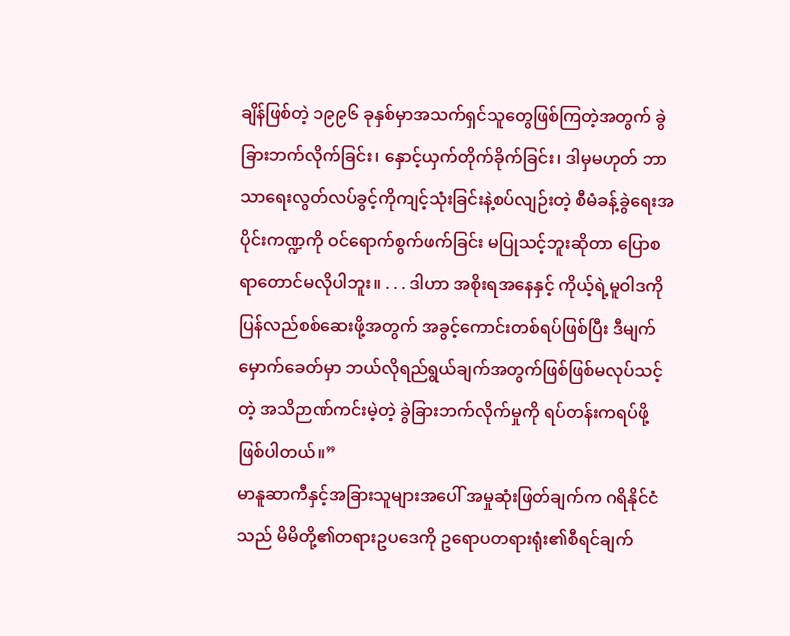ချိန်ဖြစ်တဲ့ ၁၉၉၆ ခုနှစ်မှာအသက်ရှင်သူတွေဖြစ်ကြတဲ့အတွက် ခွဲခြားဘက်လိုက်ခြင်း၊ နှောင့်ယှက်တိုက်ခိုက်ခြင်း၊ ဒါမှမဟုတ် ဘာသာရေးလွတ်လပ်ခွင့်ကိုကျင့်သုံးခြင်းနဲ့စပ်လျဉ်းတဲ့ စီမံခန့်ခွဲရေးအပိုင်းကဏ္ဍကို ဝင်ရောက်စွက်ဖက်ခြင်း မပြုသင့်ဘူးဆိုတာ ပြောစရာတောင်မလိုပါဘူး။ . . . ဒါဟာ အစိုးရအနေနှင့် ကိုယ့်ရဲ့မူဝါဒကိုပြန်လည်စစ်ဆေးဖို့အတွက် အခွင့်ကောင်းတစ်ရပ်ဖြစ်ပြီး ဒီမျက်မှောက်ခေတ်မှာ ဘယ်လိုရည်ရွယ်ချက်အတွက်ဖြစ်ဖြစ်မလုပ်သင့်တဲ့ အသိဉာဏ်ကင်းမဲ့တဲ့ ခွဲခြားဘက်လိုက်မှုကို ရပ်တန်းကရပ်ဖို့ဖြစ်ပါတယ်။”
မာနူဆာကီနှင့်အခြားသူများအပေါ် အမှုဆုံးဖြတ်ချက်က ဂရိနိုင်ငံသည် မိမိတို့၏တရားဥပဒေကို ဥရောပတရားရုံး၏စီရင်ချက်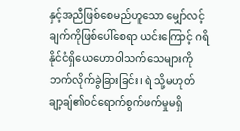နှင့်အညီဖြစ်စေမည်ဟူသော မျှော်လင့်ချက်ကိုဖြစ်ပေါ်စေရာ ယင်းကြောင့် ဂရိနိုင်ငံရှိယေဟောဝါသက်သေများကို ဘက်လိုက်ခွဲခြားခြင်း၊ ရဲ သို့မဟုတ် ချာ့ချ်၏ဝင်ရောက်စွက်ဖက်မှုမရှိ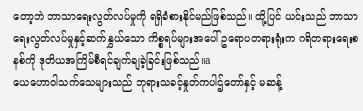တော့ဘဲ ဘာသာရေးလွတ်လပ်မှုကို ရရှိခံစားနိုင်မည်ဖြစ်သည်။ ထို့ပြင် ယင်းသည် ဘာသာရေးလွတ်လပ်မှုနှင့်ဆက်နွှယ်သော ကိစ္စရပ်များအပေါ် ဥရောပတရားရုံးက ဂရိတရားရေးစနစ်ကို ဒုတိယအကြိမ်စီရင်ချက်ချခဲ့ခြင်းဖြစ်သည်။a
ယေဟောဝါသက်သေများသည် ဘုရားသခင့်နှုတ်ကပါဌ်တော်နှင့် မဆန့်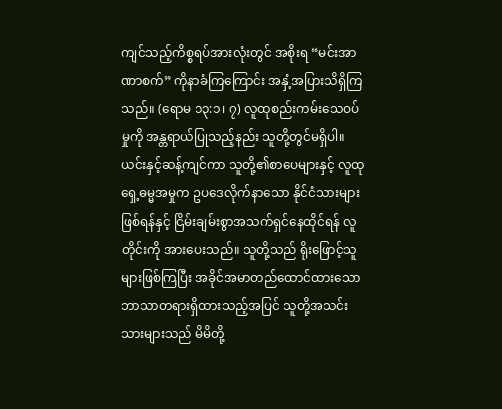ကျင်သည့်ကိစ္စရပ်အားလုံးတွင် အစိုးရ “မင်းအာဏာစက်” ကိုနာခံကြကြောင်း အနှံ့အပြားသိရှိကြသည်။ (ရောမ ၁၃:၁၊ ၇) လူထုစည်းကမ်းသေဝပ်မှုကို အန္တရာယ်ပြုသည့်နည်း သူတို့တွင်မရှိပါ။ ယင်းနှင့်ဆန့်ကျင်ကာ သူတို့၏စာပေများနှင့် လူထုရှေ့ဓမ္မအမှုက ဥပဒေလိုက်နာသော နိုင်ငံသားများဖြစ်ရန်နှင့် ငြိမ်းချမ်းစွာအသက်ရှင်နေထိုင်ရန် လူတိုင်းကို အားပေးသည်။ သူတို့သည် ရိုးဖြောင့်သူများဖြစ်ကြပြီး အခိုင်အမာတည်ထောင်ထားသော ဘာသာတရားရှိထားသည့်အပြင် သူတို့အသင်းသားများသည် မိမိတို့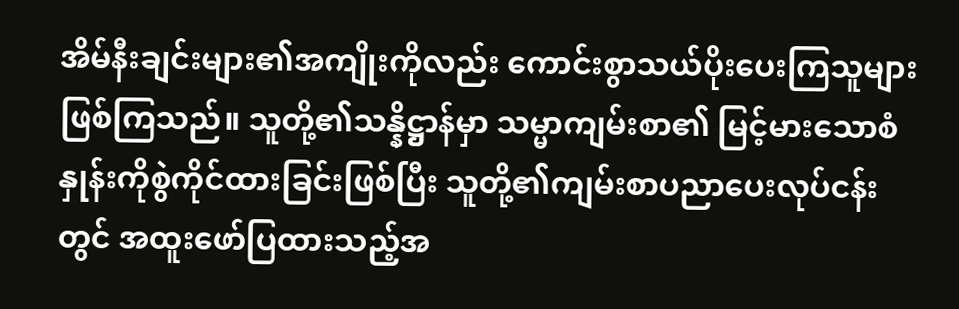အိမ်နီးချင်းများ၏အကျိုးကိုလည်း ကောင်းစွာသယ်ပိုးပေးကြသူများဖြစ်ကြသည်။ သူတို့၏သန္နိဋ္ဌာန်မှာ သမ္မာကျမ်းစာ၏ မြင့်မားသောစံနှုန်းကိုစွဲကိုင်ထားခြင်းဖြစ်ပြီး သူတို့၏ကျမ်းစာပညာပေးလုပ်ငန်းတွင် အထူးဖော်ပြထားသည့်အ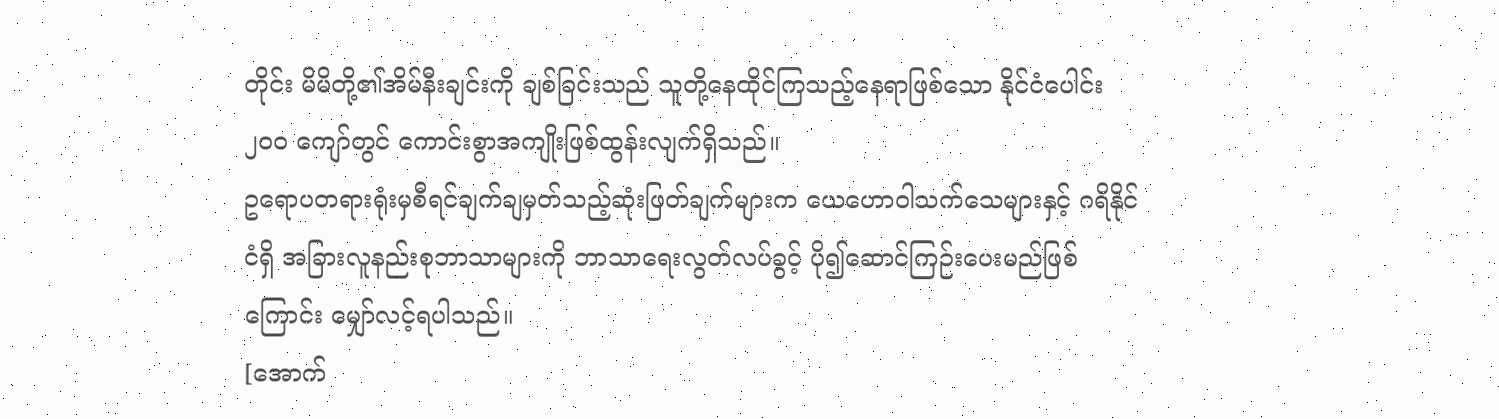တိုင်း မိမိတို့၏အိမ်နီးချင်းကို ချစ်ခြင်းသည် သူတို့နေထိုင်ကြသည့်နေရာဖြစ်သော နိုင်ငံပေါင်း ၂၀၀ ကျော်တွင် ကောင်းစွာအကျိုးဖြစ်ထွန်းလျက်ရှိသည်။
ဥရောပတရားရုံးမှစီရင်ချက်ချမှတ်သည့်ဆုံးဖြတ်ချက်များက ယေဟောဝါသက်သေများနှင့် ဂရိနိုင်ငံရှိ အခြားလူနည်းစုဘာသာများကို ဘာသာရေးလွတ်လပ်ခွင့် ပို၍ဆောင်ကြဉ်းပေးမည်ဖြစ်ကြောင်း မျှော်လင့်ရပါသည်။
[အောက်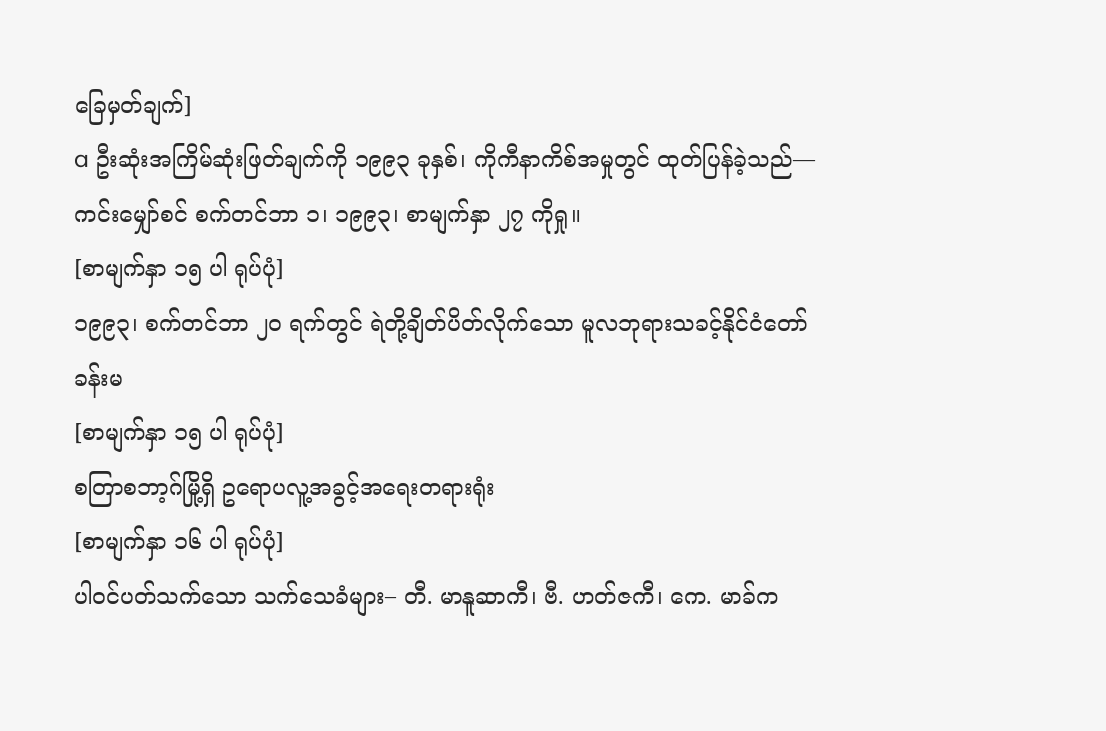ခြေမှတ်ချက်]
a ဦးဆုံးအကြိမ်ဆုံးဖြတ်ချက်ကို ၁၉၉၃ ခုနှစ်၊ ကိုကီနာကိစ်အမှုတွင် ထုတ်ပြန်ခဲ့သည်—ကင်းမျှော်စင် စက်တင်ဘာ ၁၊ ၁၉၉၃၊ စာမျက်နှာ ၂၇ ကိုရှု။
[စာမျက်နှာ ၁၅ ပါ ရုပ်ပုံ]
၁၉၉၃၊ စက်တင်ဘာ ၂၀ ရက်တွင် ရဲတို့ချိတ်ပိတ်လိုက်သော မူလဘုရားသခင့်နိုင်ငံတော်ခန်းမ
[စာမျက်နှာ ၁၅ ပါ ရုပ်ပုံ]
စတြာစဘာ့ဂ်မြို့ရှိ ဥရောပလူ့အခွင့်အရေးတရားရုံး
[စာမျက်နှာ ၁၆ ပါ ရုပ်ပုံ]
ပါဝင်ပတ်သက်သော သက်သေခံများ– တီ. မာနူဆာကီ၊ ဗီ. ဟတ်ဇကီ၊ ကေ. မာခ်က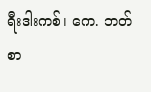ရီးဒါးကစ်၊ ကေ. ဘတ်စာ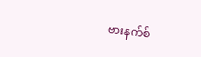ဗားနက်စ်